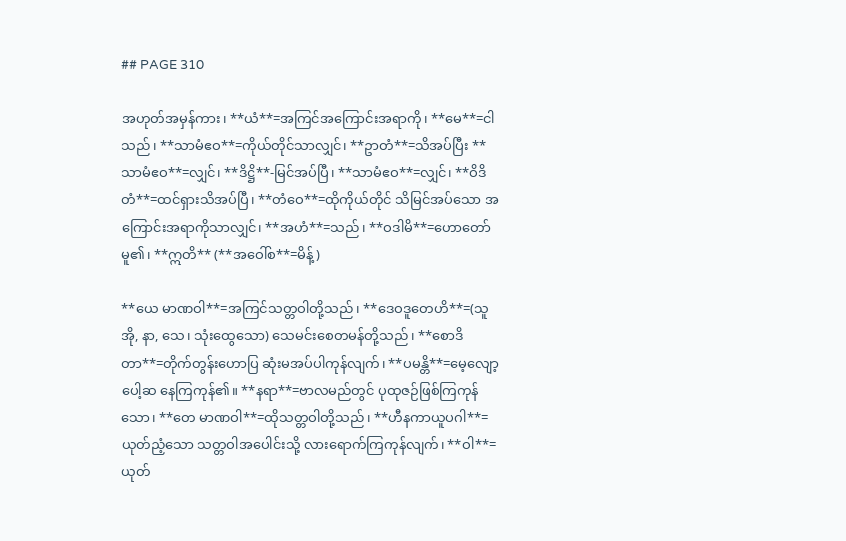## PAGE 310

အဟုတ်အမှန်ကား၊ **ယံ**=အကြင်အကြောင်းအရာကို၊ **မေ**=ငါသည်၊ **သာမံဧဝ**=ကိုယ်တိုင်သာလျှင်၊ **ဥာတံ**=သိအပ်ပြီး **သာမံဧဝ**=လျှင်၊ **ဒိဋ္ဌိ**-မြင်အပ်ပြီ၊ **သာမံဧဝ**=လျှင်၊ **ဝိဒိတံ**=ထင်ရှားသိအပ်ပြီ၊ **တံဝေ**=ထိုကိုယ်တိုင် သိမြင်အပ်သော အကြောင်းအရာကိုသာလျှင်၊ **အဟံ**=သည်၊ **ဝဒါမိ**=ဟောတော်မူ၏၊ **ဣတိ** (**အဝေါ်စ**=မိန့်)

**ယေ မာဏဝါ**=အကြင်သတ္တဝါတို့သည်၊ **ဒေဝဒူတေဟိ**=(သူအို, နာ, သေ၊ သုံးထွေသော) သေမင်းစေတမန်တို့သည်၊ **စောဒိတာ**=တိုက်တွန်းဟောပြ ဆုံးမအပ်ပါကုန်လျက်၊ **ပမန္တိ**=မေ့လျော့ပေါ့ဆ နေကြကုန်၏။ **နရာ**=ဗာလမည်တွင် ပုထုဇဉ်ဖြစ်ကြကုန်သော၊ **တေ မာဏဝါ**=ထိုသတ္တဝါတို့သည်၊ **ဟီနကာယူပဂါ**=ယုတ်ညံ့သော သတ္တဝါအပေါင်းသို့ လားရောက်ကြကုန်လျက်၊ **ဝါ**=ယုတ်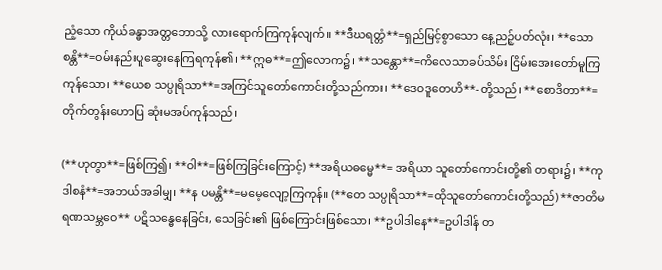ညံ့သော ကိုယ်ခန္ဓာအတ္တဘောသို့ လားရောက်ကြကုန်လျက်။ **ဒီဃရတ္တံ**=ရှည်မြင့်စွာသော နေ့ညဉ့်ပတ်လုံး၊ **သောစန္တိ**=ဝမ်းနည်းပူဆွေးနေကြရကုန်၏၊ **ဣဓ**=ဤလောက၌၊ **သန္တော**=ကိလေသာခပ်သိမ်း ငြိမ်းအေးတော်မူကြကုန်သော၊ **ယေစ သပ္ပုရိသာ**=အကြင်သူတော်ကောင်းတို့သည်ကား၊ **ဒေဝဒူတေဟိ**-တို့သည်၊ **စောဒိတာ**=တိုက်တွန်းဟောပြ ဆုံးမအပ်ကုန်သည်၊

(**ဟုတွာ**=ဖြစ်ကြ၍၊ **ဝါ**=ဖြစ်ကြခြင်းကြောင့်) **အရိယဓမ္မေ**= အရိယာ သူတော်ကောင်းတို့၏ တရား၌၊ **ကုဒါစနံ**=အဘယ်အခါမျှ၊ **န ပမန္တိ**=မမေ့လျော့ကြကုန်။ (**တေ သပ္ပုရိသာ**=ထိုသူတော်ကောင်းတို့သည်) **ဇာတိမရဏသမ္ဘဝေ** ပဋိသန္ဓေနေခြင်း, သေခြင်း၏ ဖြစ်ကြောင်းဖြစ်သော၊ **ဥပါဒါနေ**=ဥပါဒါန် တ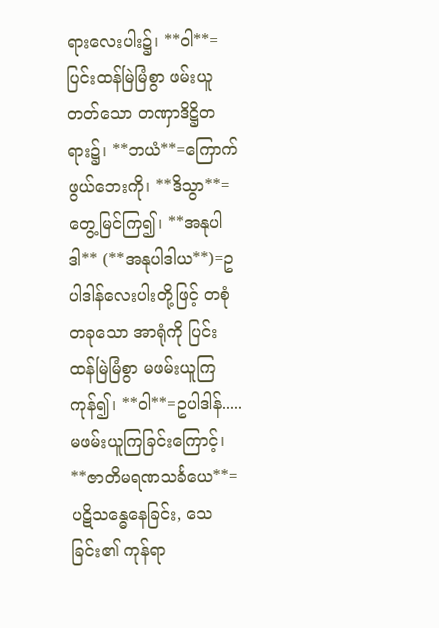ရားလေးပါး၌၊ **ဝါ**=ပြင်းထန်မြဲမြံစွာ ဖမ်းယူတတ်သော တဏှာဒိဋ္ဌိတရား၌၊ **ဘယံ**=ကြောက်ဖွယ်ဘေးကို၊ **ဒိသွာ**=တွေ့မြင်ကြ၍၊ **အနုပါဒါ** (**အနုပါဒါယ**)=ဥပါဒါန်လေးပါးတို့ဖြင့် တစုံတခုသော အာရုံကို ပြင်းထန်မြဲမြံစွာ မဖမ်းယူကြကုန်၍၊ **ဝါ**=ဥပါဒါန်.....မဖမ်းယူကြခြင်းကြောင့်၊ **ဇာတိမရဏသင်္ခယေ**=ပဋိသန္ဓေနေခြင်း, သေခြင်း၏ ကုန်ရာ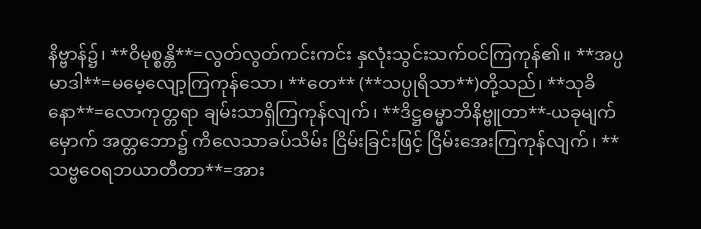နိဗ္ဗာန်၌၊ **ဝိမုစ္စန္တိ**=လွတ်လွတ်ကင်းကင်း နှလုံးသွင်းသက်ဝင်ကြကုန်၏။ **အပ္ပမာဒါ**=မမေ့လျော့ကြကုန်သော၊ **တေ** (**သပ္ပုရိသာ**)တို့သည်၊ **သုခိနော**=လောကုတ္တရာ ချမ်းသာရှိကြကုန်လျက်၊ **ဒိဋ္ဌဓမ္မာဘိနိဗ္ဗူတာ**-ယခုမျက်မှောက် အတ္တဘော၌ ကိလေသာခပ်သိမ်း ငြိမ်းခြင်းဖြင့် ငြိမ်းအေးကြကုန်လျက်၊ **သဗ္ဗဝေရဘယာတီတာ**=အား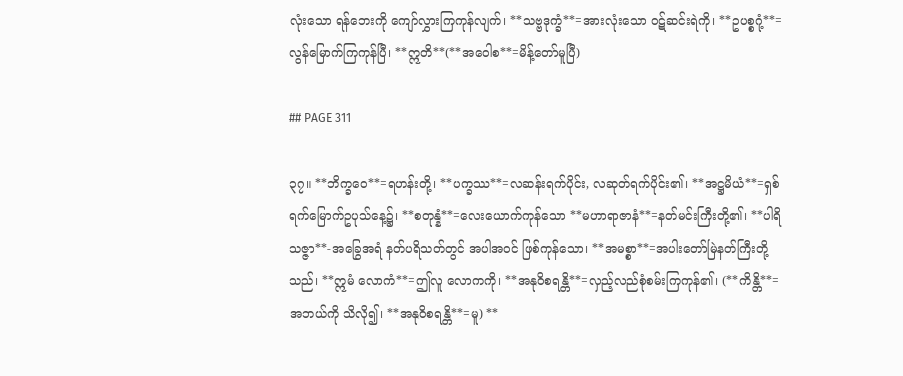လုံးသော ရန်ဘေးကို ကျော်လွှားကြကုန်လျက်၊ **သဗ္ဗဒုက္ခံ**=အားလုံးသော ဝဋ်ဆင်းရဲကို၊ **ဥပစ္စဂုံ့**=လွန်မြောက်ကြကုန်ပြီ၊ **ဣတိ**(**အဝေါစ**=မိန့်တော်မူပြီ)

## PAGE 311

၃၇။ **ဘိက္ခဝေ**=ရဟန်းတို့၊ **ပက္ခဿ**=လဆန်းရက်ပိုင်း, လဆုတ်ရက်ပိုင်း၏၊ **အဋ္ဌမိယံ**=ရှစ်ရက်မြောက်ဥပုသ်နေ့၌၊ **စတုန္နံ**=လေးယောက်ကုန်သော **မဟာရာဇာနံ**=နတ်မင်းကြီးတို့၏၊ **ပါရိသဇ္ဇာ**-အခြွေအရံ နတ်ပရိသတ်တွင် အပါအဝင် ဖြစ်ကုန်သော၊ **အမစ္စာ**=အပါးတော်မြဲနတ်ကြီးတို့သည်၊ **ဣမံ လောကံ**=ဤလူ လောကကို၊ **အနုဝိစရန္တိ**=လှည့်လည်စုံစမ်းကြကုန်၏၊ (**ကိန္တိ**=အဘယ်ကို သိလို၍၊ **အနုဝိစရန္တိ**=မူ) **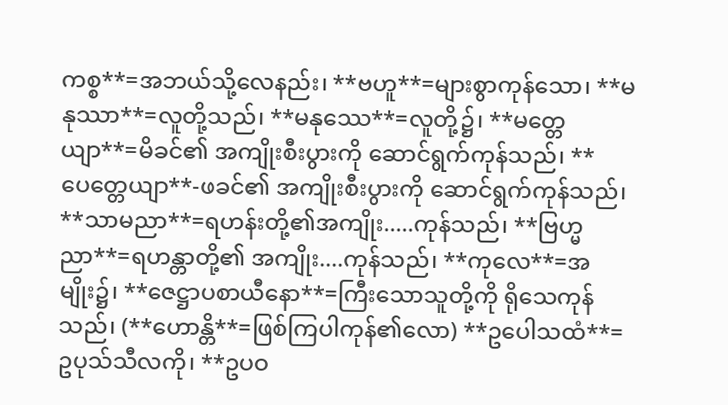ကစ္စ**=အဘယ်သို့လေနည်း၊ **ဗဟူ**=များစွာကုန်သော၊ **မနုဿာ**=လူတို့သည်၊ **မနုဿေ**=လူတို့၌၊ **မတ္တေယျာ**=မိခင်၏ အကျိုးစီးပွားကို ဆောင်ရွက်ကုန်သည်၊ **ပေတ္တေယျာ**-ဖခင်၏ အကျိုးစီးပွားကို ဆောင်ရွက်ကုန်သည်၊ **သာမညာ**=ရဟန်းတို့၏အကျိုး.....ကုန်သည်၊ **ဗြဟ္မညာ**=ရဟန္တာတို့၏ အကျိုး....ကုန်သည်၊ **ကုလေ**=အမျိုး၌၊ **ဇေဋ္ဌာပစာယီနော**=ကြီးသောသူတို့ကို ရိုသေကုန်သည်၊ (**ဟောန္တိ**=ဖြစ်ကြပါကုန်၏လော) **ဥပေါသထံ**=ဥပုသ်သီလကို၊ **ဥပဝ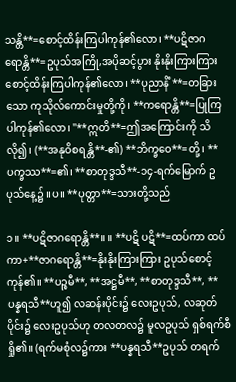သန္တိ**=စောင့်ထိန်းကြပါကုန်၏လော၊ **ပဋိဇာဂရောန္တိ**=ဥပုသ်အကြို,အပိုဆင့်ပွား နိုးနိုးကြားကြား စောင့်ထိန်းကြပါကုန်၏လော၊ **ပုညာနိံ**=တခြားသော ကုသိုလ်ကောင်းမှုတို့ကို၊ **ကရောန္တိ**=ပြုကြပါကုန်၏လော၊ "**ဣတိ**=ဤအကြောင်းကို သိလို၍၊ (**အနုဝိစရန္တိ**-၏) **ဘိက္ခဝေ**=တို့၊ **ပက္ခဿ**=၏၊ **စာတုဒ္ဒသီ**-၁၄-ရက်မြောက် ဥပုသ်နေ့၌ ။ပ။ **ပုတ္တာ**=သားတို့သည်

၁။ **ပဋိဇာဂရောန္တိ**။ ။ **ပဋိ ပဋိ**=ထပ်ကာ ထပ်ကာ+**ဇာဂရောန္တိ**=နိုးနိုးကြားကြား ဥပုသ်စောင့်ကုန်၏။ **ပဉ္စမီ**, **အဋ္ဌမီ**, **စာတုဒ္ဒသီ**, **ပန္နရသီ**ဟူ၍ လဆန်းပိုင်း၌ လေးဥပုသ်, လဆုတ်ပိုင်း၌ လေးဥပုသ်ဟု တလတလ၌ မူလဥပုသ် ရှစ်ရက်စီ ရှို၏။ (ရက်မစုံလ၌ကား **ပန္နရသီ**ဥပုသ် တရက်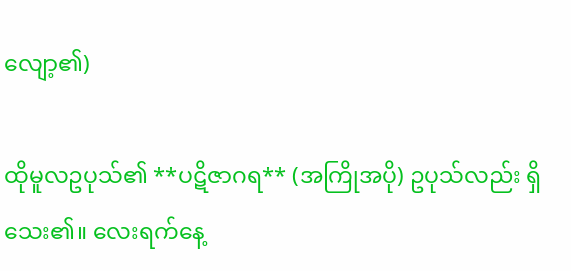လျော့၏)

ထိုမူလဥပုသ်၏ **ပဋိဇာဂရ** (အကြိုအပို) ဥပုသ်လည်း ရှိသေး၏။ လေးရက်နေ့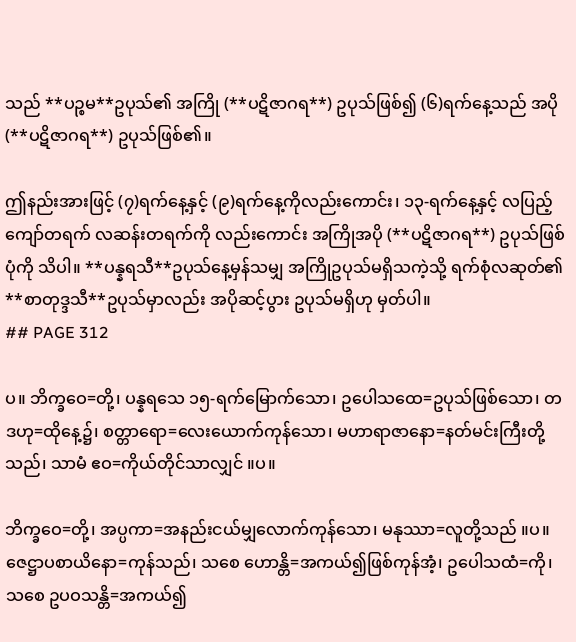သည် **ပဉ္စမ**ဥပုသ်၏ အကြို (**ပဋိဇာဂရ**) ဥပုသ်ဖြစ်၍ (၆)ရက်နေ့သည် အပို(**ပဋိဇာဂရ**) ဥပုသ်ဖြစ်၏။

ဤနည်းအားဖြင့် (၇)ရက်နေ့နှင့် (၉)ရက်နေ့ကိုလည်းကောင်း၊ ၁၃-ရက်နေ့နှင့် လပြည့်ကျော်တရက် လဆန်းတရက်ကို လည်းကောင်း အကြိုအပို (**ပဋိဇာဂရ**) ဥပုသ်ဖြစ်ပုံကို သိပါ။ **ပန္နရသီ**ဥပုသ်နေ့မှန်သမျှ အကြိုဥပုသ်မရှိသကဲ့သို့ ရက်စုံလဆုတ်၏ **စာတုဒ္ဒသီ**ဥပုသ်မှာလည်း အပိုဆင့်ပွား ဥပုသ်မရှိဟု မှတ်ပါ။
## PAGE 312

ပ။ ဘိက္ခဝေ=တို့၊ ပန္နရသေ ၁၅-ရက်မြောက်သော၊ ဥပေါသထေ=ဥပုသ်ဖြစ်သော၊ တဒဟု=ထိုနေ့၌၊ စတ္တာရော=လေးယောက်ကုန်သော၊ မဟာရာဇာနော=နတ်မင်းကြီးတို့သည်၊ သာမံ ဧဝ=ကိုယ်တိုင်သာလျှင် ။ပ။

ဘိက္ခဝေ=တို့၊ အပ္ပကာ=အနည်းငယ်မျှလောက်ကုန်သော၊ မနုဿာ=လူတို့သည် ။ပ။ ဇေဋ္ဌာပစာယိနော=ကုန်သည်၊ သစေ ဟောန္တိ=အကယ်၍ဖြစ်ကုန်အံ့၊ ဥပေါသထံ=ကို၊ သစေ ဥပဝသန္တိ=အကယ်၍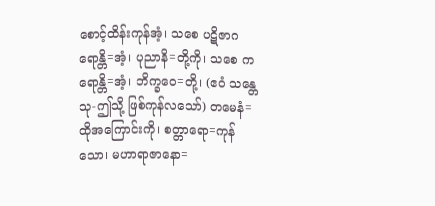စောင့်ထိန်းကုန်အံ့၊ သစေ ပဋိဇာဂရောန္တိ=အံ့၊ ပုညာနိ=တို့ကို၊ သစေ ကရောန္တိ=အံ့၊ ဘိက္ခဝေ=တို့၊ (ဧဝံ သန္တေသု-ဤသို့ ဖြစ်ကုန်လသော်) တမေနံ=ထိုအကြောင်းကို၊ စတ္တာရော=ကုန်သော၊ မဟာရာဇာနော=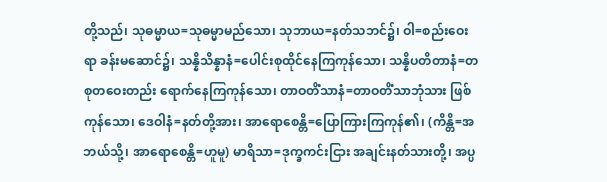တို့သည်၊ သုဓမ္မာယ=သုဓမ္မာမည်သော၊ သုဘာယ=နတ်သဘင်၌၊ ဝါ=စည်းဝေးရာ ခန်းမဆောင်၌၊ သန္နိသိန္နာနံ=ပေါင်းစုထိုင်နေကြကုန်သော၊ သန္နိပတိတာနံ=တစုတဝေးတည်း ရောက်နေကြကုန်သော၊ တာဝတိံသာနံ=တာဝတိံသာဘုံသား ဖြစ်ကုန်သော၊ ဒေဝါနံ=နတ်တို့အား၊ အာရောစေန္တိ=ပြောကြားကြကုန်၏၊ (ကိန္တိ=အဘယ်သို့၊ အာရောစေန္တိ=ဟူမူ) မာရိသာ=ဒုက္ခကင်းငြား အချင်းနတ်သားတို့၊ အပ္ပ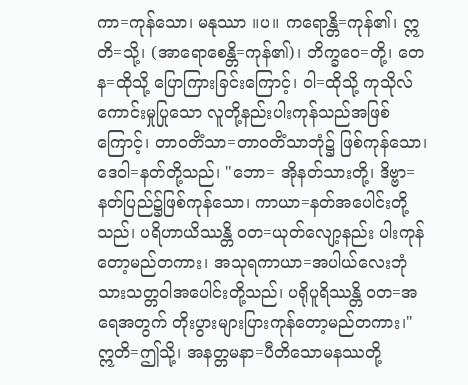ကာ=ကုန်သော၊ မနုဿာ ။ပ။ ကရောန္တိ=ကုန်၏၊ ဣတိ=သို့၊ (အာရောစေန္တိ=ကုန်၏)၊ ဘိက္ခဝေ=တို့၊ တေန=ထိုသို့ ပြောကြားခြင်းကြောင့်၊ ဝါ=ထိုသို့ ကုသိုလ်ကောင်းမှုပြုသော လူတို့နည်းပါးကုန်သည်အဖြစ်ကြောင့်၊ တာဝတိံသာ=တာဝတိံသာဘုံ၌ ဖြစ်ကုန်သော၊ ဒေဝါ=နတ်တို့သည်၊ "ဘော= အိုနတ်သားတို့၊ ဒိဗ္ဗာ=နတ်ပြည်၌ဖြစ်ကုန်သော၊ ကာယာ=နတ်အပေါင်းတို့သည်၊ ပရိဟာယိဿန္တိ ဝတ=ယုတ်လျော့နည်း ပါးကုန်တော့မည်တကား၊ အသုရကာယာ=အပါယ်လေးဘုံသားသတ္တဝါအပေါင်းတို့သည်၊ ပရိုပူရိဿန္တိ ဝတ=အရေအတွက် တိုးပွားများပြားကုန်တော့မည်တကား၊" ဣတိ=ဤသို့၊ အနတ္တမနာ=ပီတိသောမနဿတို့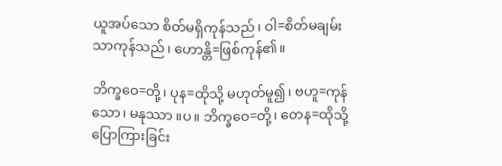ယူအပ်သော စိတ်မရှိကုန်သည်၊ ဝါ=စိတ်မချမ်းသာကုန်သည်၊ ဟောန္တိ=ဖြစ်ကုန်၏။

ဘိက္ခဝေ=တို့၊ ပုန=ထိုသို့ မဟုတ်မူ၍၊ ဗဟူ=ကုန်သော၊ မနုဿာ ။ပ။ ဘိက္ခဝေ=တို့၊ တေန=ထိုသို့ပြောကြားခြင်း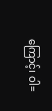ကြောင့်၊ ဝါ=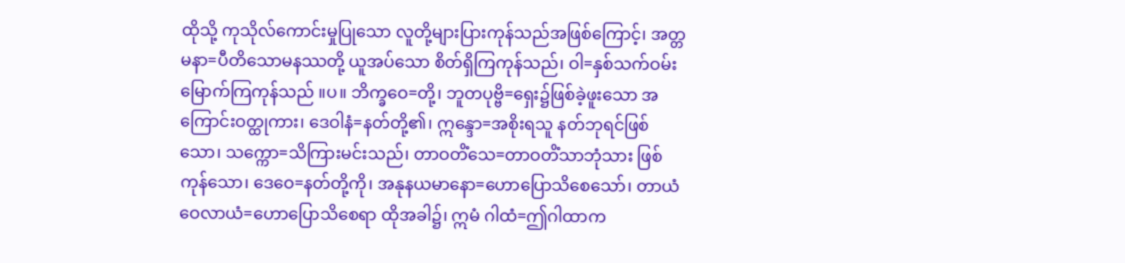ထိုသို့ ကုသိုလ်ကောင်းမှုပြုသော လူတို့များပြားကုန်သည်အဖြစ်ကြောင့်၊ အတ္တမနာ=ပီတိသောမနဿတို့ ယူအပ်သော စိတ်ရှိကြကုန်သည်၊ ဝါ=နှစ်သက်ဝမ်းမြောက်ကြကုန်သည် ။ပ။ ဘိက္ခဝေ=တို့၊ ဘူတပုဗ္ဗိ=ရှေး၌ဖြစ်ခဲ့ဖူးသော အကြောင်းဝတ္ထုကား၊ ဒေဝါနံ=နတ်တို့၏၊ ဣန္ဒော=အစိုးရသူ နတ်ဘုရင်ဖြစ်သော၊ သက္ကော=သိကြားမင်းသည်၊ တာဝတိံသေ=တာဝတိံသာဘုံသား ဖြစ်ကုန်သော၊ ဒေဝေ=နတ်တို့ကို၊ အနုနယမာနော=ဟောပြောသိစေသော်၊ တာယံ ဝေလာယံ=ဟောပြောသိစေရာ ထိုအခါ၌၊ ဣမံ ဂါထံ=ဤဂါထာက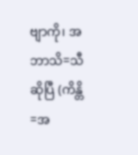ဗျာကို၊ အဘာသိ=သီဆိုပြီ (ကိန္တိ=အ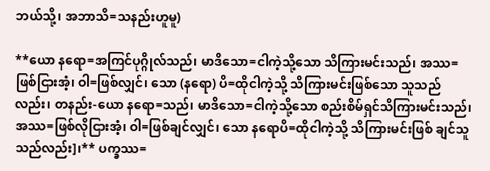ဘယ်သို့၊ အဘာသိ=သနည်းဟူမူ)

**ယော နရော=အကြင်ပုဂ္ဂိုလ်သည်၊ မာဒိသော=ငါကဲ့သို့သော သိကြားမင်းသည်၊ အဿ=ဖြစ်ငြားအံ့၊ ဝါ=ဖြစ်လျှင်၊ သော (နရော) ပိ=ထိုငါကဲ့သို့ သိကြားမင်းဖြစ်သော သူသည်လည်း၊ တနည်း-ယော နရော=သည်၊ မာဒိသော=ငါကဲ့သို့သော စည်းစိမ်ရှင်သိကြားမင်းသည်၊ အဿ=ဖြစ်လိုငြားအံ့၊ ဝါ=ဖြစ်ချင်လျှင်၊ သော နရောပိ=ထိုငါကဲ့သို့ သိကြားမင်းဖြစ် ချင်သူသည်လည်း]၊** ပက္ခဿ=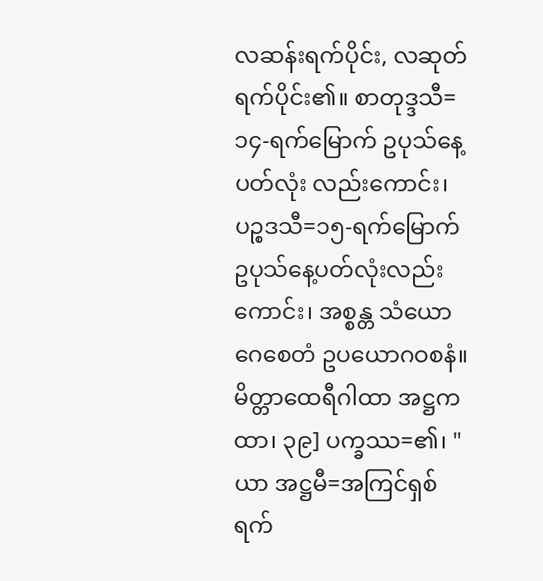လဆန်းရက်ပိုင်း, လဆုတ်ရက်ပိုင်း၏။ စာတုဒ္ဒသီ=၁၄-ရက်မြောက် ဥပုသ်နေ့ပတ်လုံး လည်းကောင်း၊ ပဉ္စဒသီ=၁၅-ရက်မြောက် ဥပုသ်နေ့ပတ်လုံးလည်းကောင်း၊ အစ္စန္တ သံယောဂေစေတံ ဥပယောဂဝစနံ။ မိတ္တာထေရီဂါထာ အဋ္ဌကထာ၊ ၃၉] ပက္ခဿ=၏၊ "ယာ အဋ္ဌမီ=အကြင်ရှစ်ရက်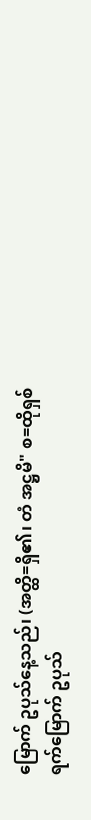မြောက် ဥပုသ်နေ့သည်၊ (အတ္ထိ=ရှိ၏၊ တံ အဋ္ဌမိ" စ=ထိုရှစ်ရက်မြောက် ဥပုသ်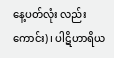နေ့ပတ်လုံး လည်းကောင်း)၊ ပါဋိဟာရိယ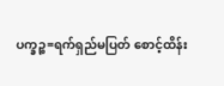ပက္ခဉ္စ=ရက်ရှည်မပြတ် စောင့်ထိန်း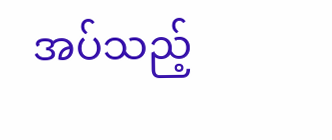အပ်သည့်